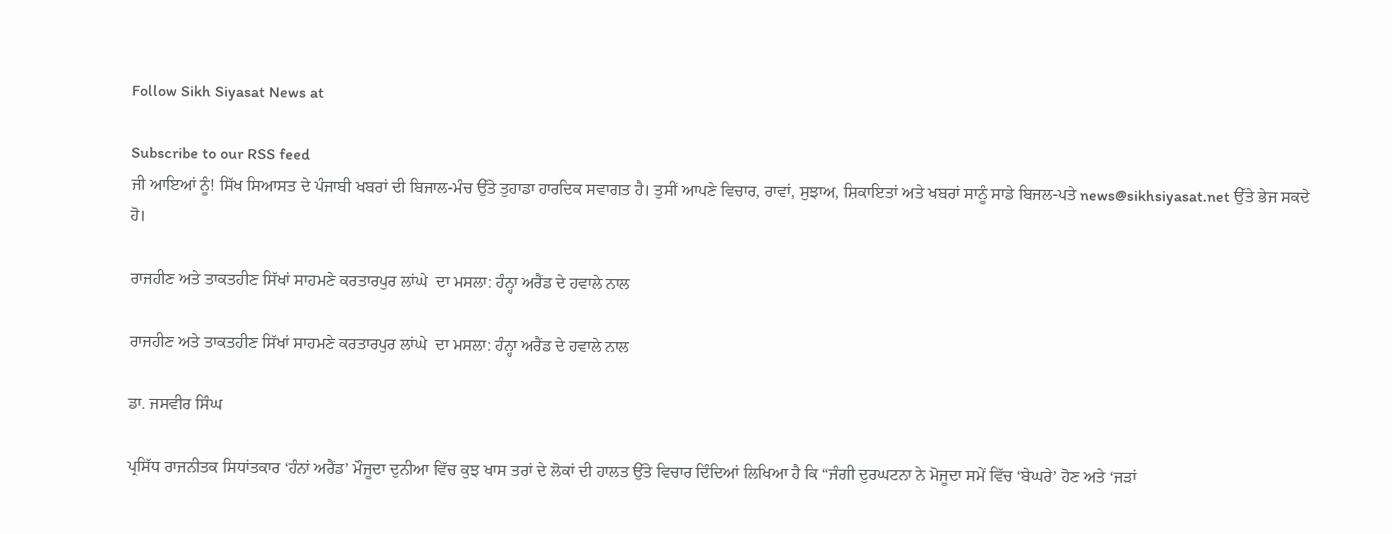Follow Sikh Siyasat News at

Subscribe to our RSS feed
ਜੀ ਆਇਆਂ ਨੂੰ! ਸਿੱਖ ਸਿਆਸਤ ਦੇ ਪੰਜਾਬੀ ਖਬਰਾਂ ਦੀ ਬਿਜਾਲ-ਮੰਚ ਉੱਤੇ ਤੁਹਾਡਾ ਹਾਰਦਿਕ ਸਵਾਗਤ ਹੈ। ਤੁਸੀਂ ਆਪਣੇ ਵਿਚਾਰ, ਰਾਵਾਂ, ਸੁਝਾਅ, ਸ਼ਿਕਾਇਤਾਂ ਅਤੇ ਖਬਰਾਂ ਸਾਨੂੰ ਸਾਡੇ ਬਿਜਲ-ਪਤੇ news@sikhsiyasat.net ਉੱਤੇ ਭੇਜ ਸਕਦੇ ਹੋ।

ਰਾਜਹੀਣ ਅਤੇ ਤਾਕਤਹੀਣ ਸਿੱਖਾਂ ਸਾਹਮਣੇ ਕਰਤਾਰਪੁਰ ਲਾਂਘੇ  ਦਾ ਮਸਲਾ: ਹੰਨ੍ਹਾ ਅਰੈਂਡ ਦੇ ਹਵਾਲੇ ਨਾਲ

ਰਾਜਹੀਣ ਅਤੇ ਤਾਕਤਹੀਣ ਸਿੱਖਾਂ ਸਾਹਮਣੇ ਕਰਤਾਰਪੁਰ ਲਾਂਘੇ  ਦਾ ਮਸਲਾ: ਹੰਨ੍ਹਾ ਅਰੈਂਡ ਦੇ ਹਵਾਲੇ ਨਾਲ

ਡਾ. ਜਸਵੀਰ ਸਿੰਘ

ਪ੍ਰਸਿੱਧ ਰਾਜਨੀਤਕ ਸਿਧਾਂਤਕਾਰ ‘ਹੰਨਾਂ ਅਰੈਂਡ’ ਮੌਜੂਦਾ ਦੁਨੀਆ ਵਿੱਚ ਕੁਝ ਖਾਸ ਤਰਾਂ ਦੇ ਲੋਕਾਂ ਦੀ ਹਾਲਤ ਉੱਤੇ ਵਿਚਾਰ ਦਿੰਦਿਆਂ ਲਿਖਿਆ ਹੈ ਕਿ “ਜੰਗੀ ਦੁਰਘਟਨਾ ਨੇ ਮੋਜੂਦਾ ਸਮੇਂ ਵਿੱਚ ‘ਬੇਘਰੇ’ ਹੋਣ ਅਤੇ ‘ਜੜਾਂ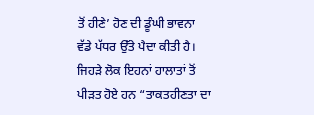ਤੋਂ ਹੀਣੇ’ ਹੋਣ ਦੀ ਡੂੰਘੀ ਭਾਵਨਾ ਵੱਡੇ ਪੱਧਰ ਉੱਤੇ ਪੈਦਾ ਕੀਤੀ ਹੈ। ਜਿਹੜੇ ਲੋਕ ਇਹਨਾਂ ਹਾਲਾਤਾਂ ਤੋਂ ਪੀੜਤ ਹੋਏ ਹਨ “ਤਾਕਤਹੀਣਤਾ ਦਾ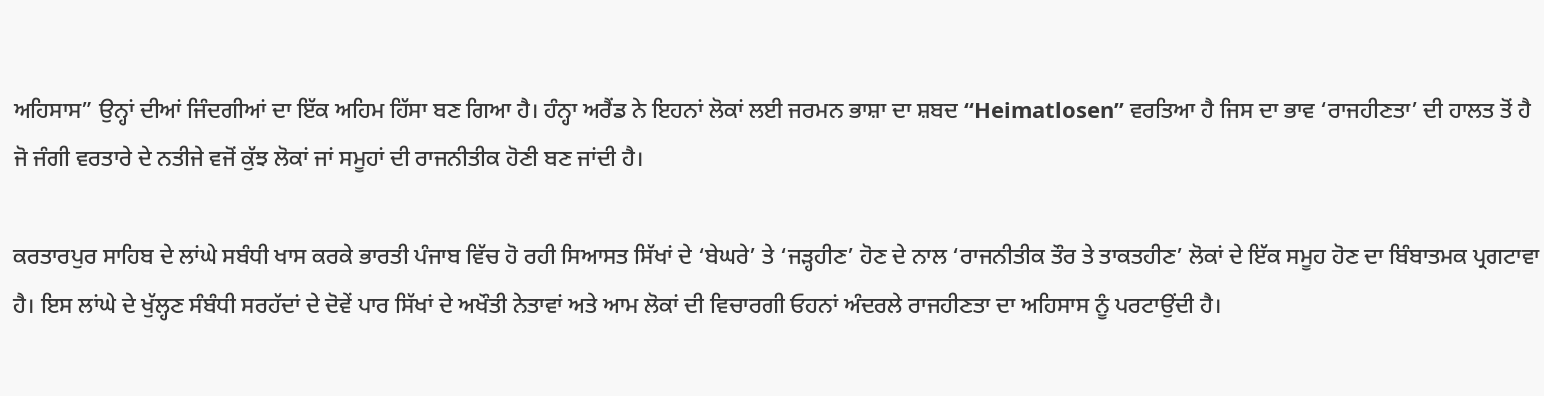ਅਹਿਸਾਸ” ਉਨ੍ਹਾਂ ਦੀਆਂ ਜਿੰਦਗੀਆਂ ਦਾ ਇੱਕ ਅਹਿਮ ਹਿੱਸਾ ਬਣ ਗਿਆ ਹੈ। ਹੰਨ੍ਹਾ ਅਰੈਂਡ ਨੇ ਇਹਨਾਂ ਲੋਕਾਂ ਲਈ ਜਰਮਨ ਭਾਸ਼ਾ ਦਾ ਸ਼ਬਦ “Heimatlosen” ਵਰਤਿਆ ਹੈ ਜਿਸ ਦਾ ਭਾਵ ‘ਰਾਜਹੀਣਤਾ’ ਦੀ ਹਾਲਤ ਤੋਂ ਹੈ ਜੋ ਜੰਗੀ ਵਰਤਾਰੇ ਦੇ ਨਤੀਜੇ ਵਜੋਂ ਕੁੱਝ ਲੋਕਾਂ ਜਾਂ ਸਮੂਹਾਂ ਦੀ ਰਾਜਨੀਤੀਕ ਹੋਣੀ ਬਣ ਜਾਂਦੀ ਹੈ।

ਕਰਤਾਰਪੁਰ ਸਾਹਿਬ ਦੇ ਲਾਂਘੇ ਸਬੰਧੀ ਖਾਸ ਕਰਕੇ ਭਾਰਤੀ ਪੰਜਾਬ ਵਿੱਚ ਹੋ ਰਹੀ ਸਿਆਸਤ ਸਿੱਖਾਂ ਦੇ ‘ਬੇਘਰੇ’ ਤੇ ‘ਜੜ੍ਹਹੀਣ’ ਹੋਣ ਦੇ ਨਾਲ ‘ਰਾਜਨੀਤੀਕ ਤੌਰ ਤੇ ਤਾਕਤਹੀਣ’ ਲੋਕਾਂ ਦੇ ਇੱਕ ਸਮੂਹ ਹੋਣ ਦਾ ਬਿੰਬਾਤਮਕ ਪ੍ਰਗਟਾਵਾ ਹੈ। ਇਸ ਲਾਂਘੇ ਦੇ ਖੁੱਲ੍ਹਣ ਸੰਬੰਧੀ ਸਰਹੱਦਾਂ ਦੇ ਦੋਵੇਂ ਪਾਰ ਸਿੱਖਾਂ ਦੇ ਅਖੌਤੀ ਨੇਤਾਵਾਂ ਅਤੇ ਆਮ ਲੋਕਾਂ ਦੀ ਵਿਚਾਰਗੀ ਓਹਨਾਂ ਅੰਦਰਲੇ ਰਾਜਹੀਣਤਾ ਦਾ ਅਹਿਸਾਸ ਨੂੰ ਪਰਟਾਉਂਦੀ ਹੈ।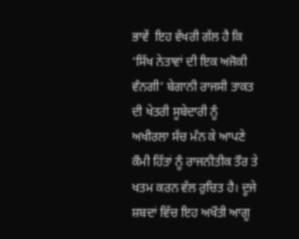ਭਾਵੇਂ  ਇਹ ਵੱਖਰੀ ਗੱਲ ਹੈ ਕਿ ‘ਸਿੱਖ ਨੇਤਾਵਾਂ ਦੀ ਇਕ ਅਜੋਕੀ ਵੰਨਗੀ’ ਬੇਗਾਨੀ ਰਾਜਸੀ ਤਾਕਤ ਦੀ ਖੇਤਰੀ ਸੂਬੇਦਾਰੀ ਨੂੰ ਅਖੀਰਲਾ ਸੱਚ ਮੰਨ ਕੇ ਆਪਣੇ ਕੌਮੀ ਹਿੱਤਾਂ ਨੂੰ ਰਾਜਨੀਤੀਕ ਤੌਰ ਤੇ ਖਤਮ ਕਰਨ ਵੱਲ ਰੁਚਿਤ ਹੈ। ਦੂਜੇ ਸ਼ਬਦਾਂ ਵਿੱਚ ਇਹ ਅਖੌਤੀ ਆਗੂ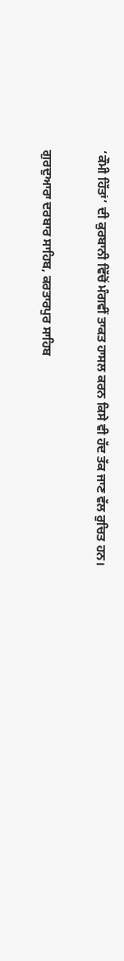‘ਕੌਮੀ ਹਿੱਤਾਂ’ ਦੀ ਕੁਰਬਾਨੀ ਵਿੱਚੋਂ ਮੰਗਵੀਂ ਤਾਕਤ ਹਾਸਲ ਕਰਨ ਕਿਸੇ ਵੀ ਹੱਦ ਤੱਕ ਜਾਣ ਵੱਲ ਰੁਚਿਤ ਹਨ।

ਗੁਰਦੁਆਰਾ ਦਰਬਾਰ ਸਾਹਿਬ, ਕਰਤਾਰਪੁਰ ਸਾਹਿਬ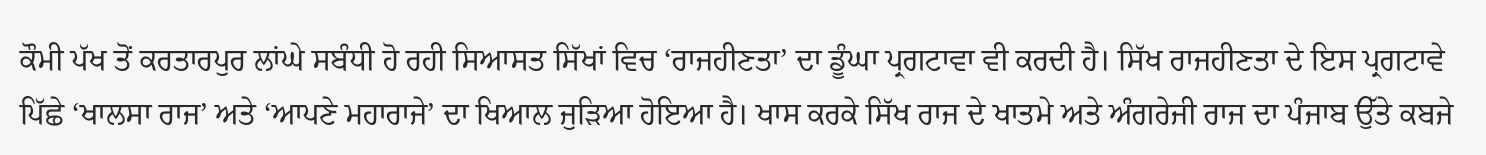ਕੌਮੀ ਪੱਖ ਤੋਂ ਕਰਤਾਰਪੁਰ ਲਾਂਘੇ ਸਬੰਧੀ ਹੋ ਰਹੀ ਸਿਆਸਤ ਸਿੱਖਾਂ ਵਿਚ ‘ਰਾਜਹੀਣਤਾ’ ਦਾ ਡੂੰਘਾ ਪ੍ਰਗਟਾਵਾ ਵੀ ਕਰਦੀ ਹੈ। ਸਿੱਖ ਰਾਜਹੀਣਤਾ ਦੇ ਇਸ ਪ੍ਰਗਟਾਵੇ ਪਿੱਛੇ ‘ਖਾਲਸਾ ਰਾਜ’ ਅਤੇ ‘ਆਪਣੇ ਮਹਾਰਾਜੇ’ ਦਾ ਖਿਆਲ ਜੁੜਿਆ ਹੋਇਆ ਹੈ। ਖਾਸ ਕਰਕੇ ਸਿੱਖ ਰਾਜ ਦੇ ਖਾਤਮੇ ਅਤੇ ਅੰਗਰੇਜੀ ਰਾਜ ਦਾ ਪੰਜਾਬ ਉੱਤੇ ਕਬਜੇ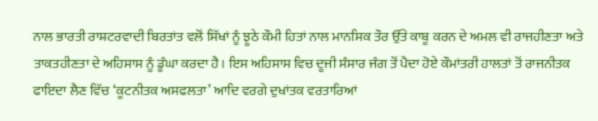ਨਾਲ ਭਾਰਤੀ ਰਾਸ਼ਟਰਵਾਦੀ ਬਿਰਤਾਂਤ ਵਲੋਂ ਸਿੱਖਾਂ ਨੂੰ ਝੂਠੇ ਕੌਮੀ ਹਿਤਾਂ ਨਾਲ ਮਾਨਸਿਕ ਤੌਰ ਉੱਤੇ ਕਾਬੂ ਕਰਨ ਦੇ ਅਮਲ ਵੀ ਰਾਜਹੀਣਤਾ ਅਤੇ ਤਾਕਤਹੀਣਤਾ ਦੇ ਅਹਿਸਾਸ ਨੂੰ ਡੂੰਘਾ ਕਰਦਾ ਹੈ। ਇਸ ਅਹਿਸਾਸ ਵਿਚ ਦੂਜੀ ਸੰਸਾਰ ਜੰਗ ਤੋਂ ਪੈਦਾ ਹੋਏ ਕੌਮਾਂਤਰੀ ਹਾਲਤਾਂ ਤੋਂ ਰਾਜਨੀਤਕ ਫਾਇਦਾ ਲੈਣ ਵਿੱਚ ‘ਕੂਟਨੀਤਕ ਅਸਫਲਤਾ’ ਆਦਿ ਵਰਗੇ ਦੁਖਾਂਤਕ ਵਰਤਾਰਿਆਂ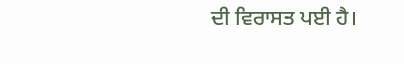ਦੀ ਵਿਰਾਸਤ ਪਈ ਹੈ।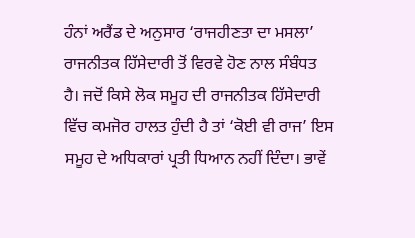ਹੰਨਾਂ ਅਰੈਂਡ ਦੇ ਅਨੁਸਾਰ ‘ਰਾਜਹੀਣਤਾ ਦਾ ਮਸਲਾ’ ਰਾਜਨੀਤਕ ਹਿੱਸੇਦਾਰੀ ਤੋਂ ਵਿਰਵੇ ਹੋਣ ਨਾਲ ਸੰਬੰਧਤ ਹੈ। ਜਦੋਂ ਕਿਸੇ ਲੋਕ ਸਮੂਹ ਦੀ ਰਾਜਨੀਤਕ ਹਿੱਸੇਦਾਰੀ ਵਿੱਚ ਕਮਜੋਰ ਹਾਲਤ ਹੁੰਦੀ ਹੈ ਤਾਂ ‘ਕੋਈ ਵੀ ਰਾਜ’ ਇਸ ਸਮੂਹ ਦੇ ਅਧਿਕਾਰਾਂ ਪ੍ਰਤੀ ਧਿਆਨ ਨਹੀਂ ਦਿੰਦਾ। ਭਾਵੇਂ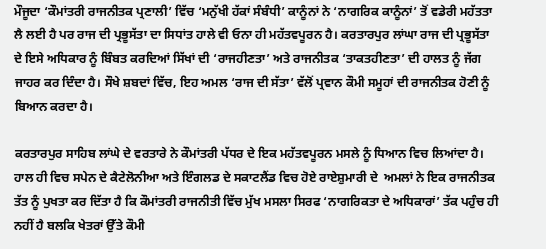ਮੌਜੂਦਾ ‘ਕੌਮਾਂਤਰੀ ਰਾਜਨੀਤਕ ਪ੍ਰਣਾਲੀ’ ਵਿੱਚ ‘ਮਨੁੱਖੀ ਹੱਕਾਂ ਸੰਬੰਧੀ’ ਕਾਨੂੰਨਾਂ ਨੇ ‘ਨਾਗਰਿਕ ਕਾਨੂੰਨਾਂ’ ਤੋਂ ਵਡੇਰੀ ਮਹੱਤਤਾ ਲੈ ਲਈ ਹੈ ਪਰ ਰਾਜ ਦੀ ਪ੍ਰਭੂਸੱਤਾ ਦਾ ਸਿਧਾਂਤ ਹਾਲੇ ਵੀ ਓਨਾ ਹੀ ਮਹੱਤਵਪੂਰਨ ਹੈ। ਕਰਤਾਰਪੁਰ ਲਾਂਘਾ ਰਾਜ ਦੀ ਪ੍ਰਭੂਸੱਤਾ ਦੇ ਇਸੇ ਅਧਿਕਾਰ ਨੂੰ ਬਿੰਬਤ ਕਰਦਿਆਂ ਸਿੱਖਾਂ ਦੀ ‘ਰਾਜਹੀਣਤਾ’ ਅਤੇ ਰਾਜਨੀਤਕ ‘ਤਾਕਤਹੀਣਤਾ’ ਦੀ ਹਾਲਤ ਨੂੰ ਜੱਗ ਜਾਹਰ ਕਰ ਦਿੰਦਾ ਹੈ। ਸੌਖੇ ਸ਼ਬਦਾਂ ਵਿੱਚ, ਇਹ ਅਮਲ ‘ਰਾਜ ਦੀ ਸੱਤਾ’ ਵੱਲੋਂ ਪ੍ਰਵਾਨ ਕੌਮੀ ਸਮੂਹਾਂ ਦੀ ਰਾਜਨੀਤਕ ਹੋਣੀ ਨੂੰ ਬਿਆਨ ਕਰਦਾ ਹੈ।

ਕਰਤਾਰਪੁਰ ਸਾਹਿਬ ਲਾਂਘੇ ਦੇ ਵਰਤਾਰੇ ਨੇ ਕੌਮਾਂਤਰੀ ਪੱਧਰ ਦੇ ਇਕ ਮਹੱਤਵਪੂਰਨ ਮਸਲੇ ਨੂੰ ਧਿਆਨ ਵਿਚ ਲਿਆਂਦਾ ਹੈ। ਹਾਲ ਹੀ ਵਿਚ ਸਪੇਨ ਦੇ ਕੈਟੇਲੋਨੀਆ ਅਤੇ ਇੰਗਲਡ ਦੇ ਸਕਾਟਲੈਂਡ ਵਿਚ ਹੋਏ ਰਾਏਸ਼ੁਮਾਰੀ ਦੇ  ਅਮਲਾਂ ਨੇ ਇਕ ਰਾਜਨੀਤਕ ਤੱਤ ਨੂੰ ਪੁਖਤਾ ਕਰ ਦਿੱਤਾ ਹੈ ਕਿ ਕੌਮਾਂਤਰੀ ਰਾਜਨੀਤੀ ਵਿੱਚ ਮੁੱਖ ਮਸਲਾ ਸਿਰਫ ‘ਨਾਗਰਿਕਤਾ ਦੇ ਅਧਿਕਾਰਾਂ’ ਤੱਕ ਪਹੁੰਚ ਹੀ ਨਹੀਂ ਹੈ ਬਲਕਿ ਖੇਤਰਾਂ ਉੱਤੇ ਕੌਮੀ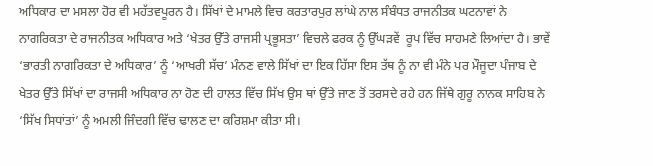ਅਧਿਕਾਰ ਦਾ ਮਸਲਾ ਹੋਰ ਵੀ ਮਹੱਤਵਪੂਰਨ ਹੈ। ਸਿੱਖਾਂ ਦੇ ਮਾਮਲੇ ਵਿਚ ਕਰਤਾਰਪੁਰ ਲਾਂਘੇ ਨਾਲ ਸੰਬੰਧਤ ਰਾਜਨੀਤਕ ਘਟਨਾਵਾਂ ਨੇ ਨਾਗਰਿਕਤਾ ਦੇ ਰਾਜਨੀਤਕ ਅਧਿਕਾਰ ਅਤੇ ‘ਖੇਤਰ ਉੱਤੇ ਰਾਜਸੀ ਪ੍ਰਭੂਸਤਾ’ ਵਿਚਲੇ ਫਰਕ ਨੂੰ ਉੱਘੜਵੇਂ  ਰੂਪ ਵਿੱਚ ਸਾਹਮਣੇ ਲਿਆਂਦਾ ਹੈ। ਭਾਵੇਂ ‘ਭਾਰਤੀ ਨਾਗਰਿਕਤਾ ਦੇ ਅਧਿਕਾਰ’ ਨੂੰ ‘ਆਖਰੀ ਸੱਚ’ ਮੰਨਣ ਵਾਲੇ ਸਿੱਖਾਂ ਦਾ ਇਕ ਹਿੱਸਾ ਇਸ ਤੱਥ ਨੂੰ ਨਾ ਵੀ ਮੰਨੇ ਪਰ ਮੌਜੂਦਾ ਪੰਜਾਬ ਦੇ ਖੇਤਰ ਉੱਤੇ ਸਿੱਖਾਂ ਦਾ ਰਾਜਸੀ ਅਧਿਕਾਰ ਨਾ ਹੋਣ ਦੀ ਹਾਲਤ ਵਿੱਚ ਸਿੱਖ ਉਸ ਥਾਂ ਉੱਤੇ ਜਾਣ ਤੋਂ ਤਰਸਦੇ ਰਹੇ ਹਨ ਜਿੱਥੇ ਗੁਰੂ ਨਾਨਕ ਸਾਹਿਬ ਨੇ ‘ਸਿੱਖ ਸਿਧਾਂਤਾਂ’ ਨੂੰ ਅਮਲੀ ਜਿੰਦਗੀ ਵਿੱਚ ਢਾਲਣ ਦਾ ਕਰਿਸ਼ਮਾ ਕੀਤਾ ਸੀ।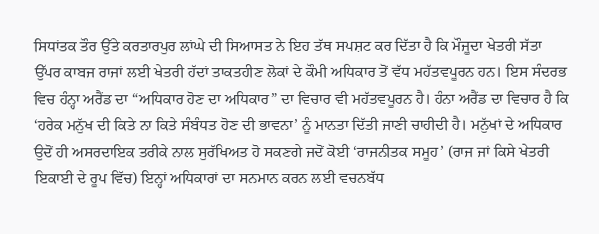ਸਿਧਾਂਤਕ ਤੌਰ ਉੱਤੇ ਕਰਤਾਰਪੁਰ ਲਾਂਘੇ ਦੀ ਸਿਆਸਤ ਨੇ ਇਹ ਤੱਥ ਸਪਸ਼ਟ ਕਰ ਦਿੱਤਾ ਹੈ ਕਿ ਮੌਜੂਦਾ ਖੇਤਰੀ ਸੱਤਾ ਉੱਪਰ ਕਾਬਜ ਰਾਜਾਂ ਲਈ ਖੇਤਰੀ ਹੱਦਾਂ ਤਾਕਤਹੀਣ ਲੋਕਾਂ ਦੇ ਕੌਮੀ ਅਧਿਕਾਰ ਤੋਂ ਵੱਧ ਮਹੱਤਵਪੂਰਨ ਹਨ। ਇਸ ਸੰਦਰਭ ਵਿਚ ਹੰਨ੍ਹਾ ਅਰੈਂਡ ਦਾ “ਅਧਿਕਾਰ ਹੋਣ ਦਾ ਅਧਿਕਾਰ” ਦਾ ਵਿਚਾਰ ਵੀ ਮਹੱਤਵਪੂਰਨ ਹੈ। ਹੰਨਾ ਅਰੈਂਡ ਦਾ ਵਿਚਾਰ ਹੈ ਕਿ ‘ਹਰੇਕ ਮਨੁੱਖ ਦੀ ਕਿਤੇ ਨਾ ਕਿਤੇ ਸੰਬੰਧਤ ਹੋਣ ਦੀ ਭਾਵਨਾ’ ਨੂੰ ਮਾਨਤਾ ਦਿੱਤੀ ਜਾਣੀ ਚਾਹੀਦੀ ਹੈ। ਮਨੁੱਖਾਂ ਦੇ ਅਧਿਕਾਰ ਉਦੋਂ ਹੀ ਅਸਰਦਾਇਕ ਤਰੀਕੇ ਨਾਲ ਸੁਰੱਖਿਅਤ ਹੋ ਸਕਣਗੇ ਜਦੋਂ ਕੋਈ ‘ਰਾਜਨੀਤਕ ਸਮੂਹ’ (ਰਾਜ ਜਾਂ ਕਿਸੇ ਖੇਤਰੀ ਇਕਾਈ ਦੇ ਰੂਪ ਵਿੱਚ) ਇਨ੍ਹਾਂ ਅਧਿਕਾਰਾਂ ਦਾ ਸਨਮਾਨ ਕਰਨ ਲਈ ਵਚਨਬੱਧ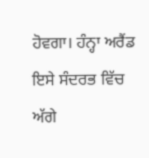ਹੋਵਗਾ। ਹੰਨ੍ਹਾ ਅਰੈਂਡ ਇਸੇ ਸੰਦਰਭ ਵਿੱਚ ਅੱਗੇ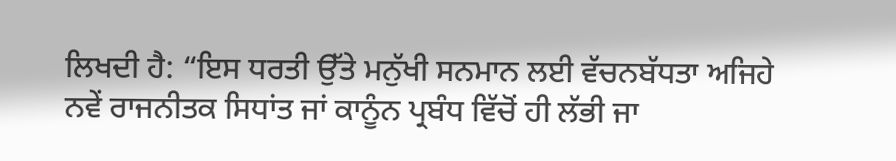ਲਿਖਦੀ ਹੈ: “ਇਸ ਧਰਤੀ ਉੱਤੇ ਮਨੁੱਖੀ ਸਨਮਾਨ ਲਈ ਵੱਚਨਬੱਧਤਾ ਅਜਿਹੇ ਨਵੇਂ ਰਾਜਨੀਤਕ ਸਿਧਾਂਤ ਜਾਂ ਕਾਨੂੰਨ ਪ੍ਰਬੰਧ ਵਿੱਚੋਂ ਹੀ ਲੱਭੀ ਜਾ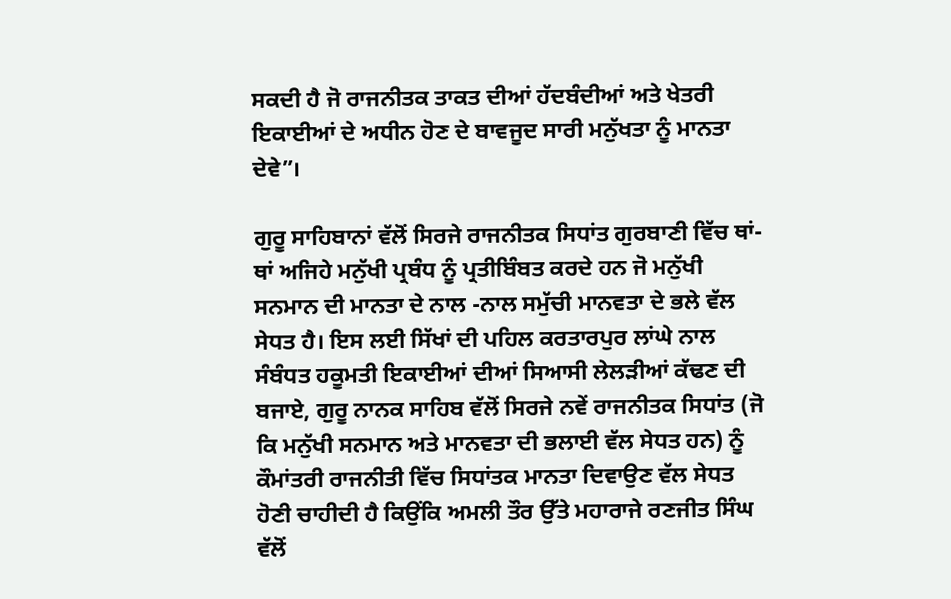ਸਕਦੀ ਹੈ ਜੋ ਰਾਜਨੀਤਕ ਤਾਕਤ ਦੀਆਂ ਹੱਦਬੰਦੀਆਂ ਅਤੇ ਖੇਤਰੀ ਇਕਾਈਆਂ ਦੇ ਅਧੀਨ ਹੋਣ ਦੇ ਬਾਵਜੂਦ ਸਾਰੀ ਮਨੁੱਖਤਾ ਨੂੰ ਮਾਨਤਾ ਦੇਵੇ”।

ਗੁਰੂ ਸਾਹਿਬਾਨਾਂ ਵੱਲੋਂ ਸਿਰਜੇ ਰਾਜਨੀਤਕ ਸਿਧਾਂਤ ਗੁਰਬਾਣੀ ਵਿੱਚ ਥਾਂ-ਥਾਂ ਅਜਿਹੇ ਮਨੁੱਖੀ ਪ੍ਰਬੰਧ ਨੂੰ ਪ੍ਰਤੀਬਿੰਬਤ ਕਰਦੇ ਹਨ ਜੋ ਮਨੁੱਖੀ ਸਨਮਾਨ ਦੀ ਮਾਨਤਾ ਦੇ ਨਾਲ -ਨਾਲ ਸਮੁੱਚੀ ਮਾਨਵਤਾ ਦੇ ਭਲੇ ਵੱਲ ਸੇਧਤ ਹੈ। ਇਸ ਲਈ ਸਿੱਖਾਂ ਦੀ ਪਹਿਲ ਕਰਤਾਰਪੁਰ ਲਾਂਘੇ ਨਾਲ ਸੰਬੰਧਤ ਹਕੂਮਤੀ ਇਕਾਈਆਂ ਦੀਆਂ ਸਿਆਸੀ ਲੇਲੜੀਆਂ ਕੱਢਣ ਦੀ ਬਜਾਏ, ਗੁਰੂ ਨਾਨਕ ਸਾਹਿਬ ਵੱਲੋਂ ਸਿਰਜੇ ਨਵੇਂ ਰਾਜਨੀਤਕ ਸਿਧਾਂਤ (ਜੋ ਕਿ ਮਨੁੱਖੀ ਸਨਮਾਨ ਅਤੇ ਮਾਨਵਤਾ ਦੀ ਭਲਾਈ ਵੱਲ ਸੇਧਤ ਹਨ) ਨੂੰ ਕੌਮਾਂਤਰੀ ਰਾਜਨੀਤੀ ਵਿੱਚ ਸਿਧਾਂਤਕ ਮਾਨਤਾ ਦਿਵਾਉਣ ਵੱਲ ਸੇਧਤ ਹੋਣੀ ਚਾਹੀਦੀ ਹੈ ਕਿਉਂਕਿ ਅਮਲੀ ਤੌਰ ਉੱਤੇ ਮਹਾਰਾਜੇ ਰਣਜੀਤ ਸਿੰਘ ਵੱਲੋਂ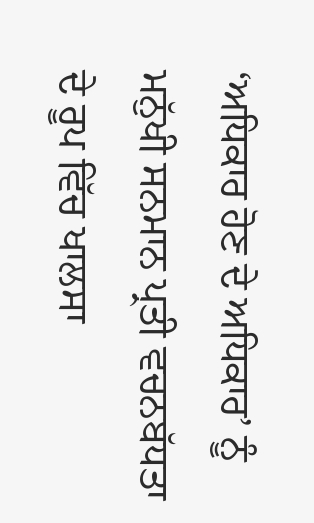‘ਅਧਿਕਾਰ ਹੋਣ ਦੇ ਅਧਿਕਾਰ’ ਨੂੰ ਮਨੁੱਖੀ ਸਨਮਾਨ ਪ੍ਰਤੀ ਵਚਨਬੱਧਤਾ ਦੇ ਰੂਪ ਵਿੱਚ ਖਾਲਸਾ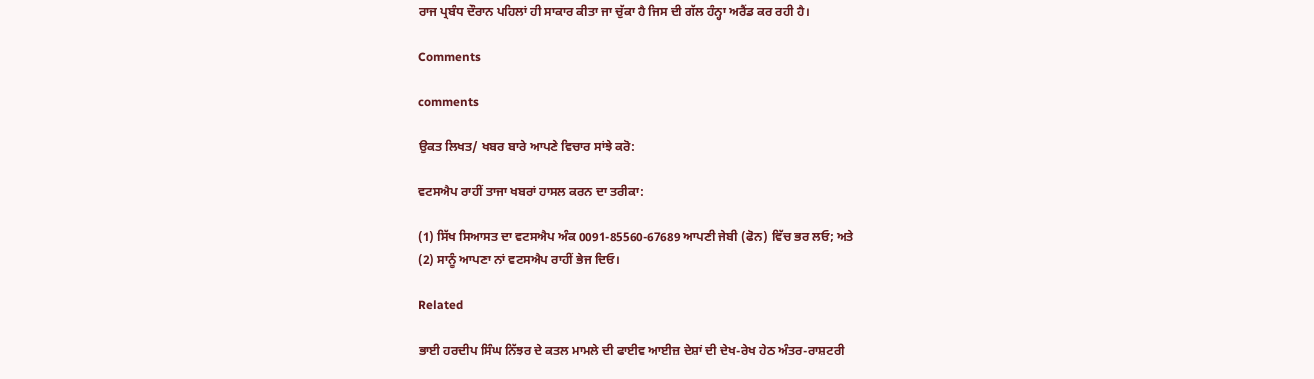ਰਾਜ ਪ੍ਰਬੰਧ ਦੌਰਾਨ ਪਹਿਲਾਂ ਹੀ ਸਾਕਾਰ ਕੀਤਾ ਜਾ ਚੁੱਕਾ ਹੈ ਜਿਸ ਦੀ ਗੱਲ ਹੰਨ੍ਹਾ ਅਰੈਂਡ ਕਰ ਰਹੀ ਹੈ।

Comments

comments

ਉਕਤ ਲਿਖਤ/ ਖਬਰ ਬਾਰੇ ਆਪਣੇ ਵਿਚਾਰ ਸਾਂਝੇ ਕਰੋ:

ਵਟਸਐਪ ਰਾਹੀਂ ਤਾਜਾ ਖਬਰਾਂ ਹਾਸਲ ਕਰਨ ਦਾ ਤਰੀਕਾ:

(1) ਸਿੱਖ ਸਿਆਸਤ ਦਾ ਵਟਸਐਪ ਅੰਕ 0091-85560-67689 ਆਪਣੀ ਜੇਬੀ (ਫੋਨ) ਵਿੱਚ ਭਰ ਲਓ; ਅਤੇ
(2) ਸਾਨੂੰ ਆਪਣਾ ਨਾਂ ਵਟਸਐਪ ਰਾਹੀਂ ਭੇਜ ਦਿਓ।

Related

ਭਾਈ ਹਰਦੀਪ ਸਿੰਘ ਨਿੱਝਰ ਦੇ ਕਤਲ ਮਾਮਲੇ ਦੀ ਫਾਈਵ ਆਈਜ਼ ਦੇਸ਼ਾਂ ਦੀ ਦੇਖ-ਰੇਖ ਹੇਠ ਅੰਤਰ-ਰਾਸ਼ਟਰੀ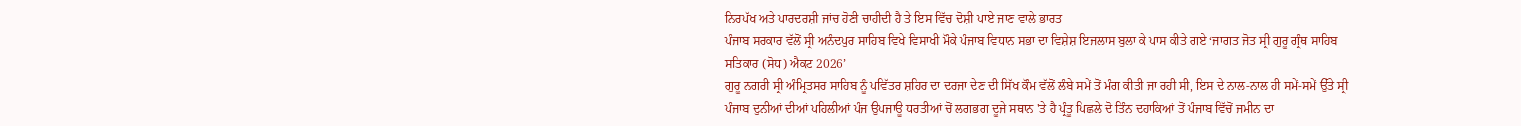ਨਿਰਪੱਖ ਅਤੇ ਪਾਰਦਰਸ਼ੀ ਜਾਂਚ ਹੋਣੀ ਚਾਹੀਦੀ ਹੈ ਤੇ ਇਸ ਵਿੱਚ ਦੋਸ਼ੀ ਪਾਏ ਜਾਣ ਵਾਲੇ ਭਾਰਤ
ਪੰਜਾਬ ਸਰਕਾਰ ਵੱਲੋਂ ਸ੍ਰੀ ਅਨੰਦਪੁਰ ਸਾਹਿਬ ਵਿਖੇ ਵਿਸਾਖੀ ਮੌਕੇ ਪੰਜਾਬ ਵਿਧਾਨ ਸਭਾ ਦਾ ਵਿਸ਼ੇਸ਼ ਇਜਲਾਸ ਬੁਲਾ ਕੇ ਪਾਸ ਕੀਤੇ ਗਏ ‘ਜਾਗਤ ਜੋਤ ਸ੍ਰੀ ਗੁਰੂ ਗ੍ਰੰਥ ਸਾਹਿਬ ਸਤਿਕਾਰ (ਸੋਧ) ਐਕਟ 2026’
ਗੁਰੂ ਨਗਰੀ ਸ੍ਰੀ ਅੰਮ੍ਰਿਤਸਰ ਸਾਹਿਬ ਨੂੰ ਪਵਿੱਤਰ ਸ਼ਹਿਰ ਦਾ ਦਰਜਾ ਦੇਣ ਦੀ ਸਿੱਖ ਕੌਮ ਵੱਲੋਂ ਲੰਬੇ ਸਮੇਂ ਤੋਂ ਮੰਗ ਕੀਤੀ ਜਾ ਰਹੀ ਸੀ, ਇਸ ਦੇ ਨਾਲ-ਨਾਲ ਹੀ ਸਮੇਂ-ਸਮੇਂ ਉੱਤੇ ਸ੍ਰੀ
ਪੰਜਾਬ ਦੁਨੀਆਂ ਦੀਆਂ ਪਹਿਲੀਆਂ ਪੰਜ ਉਪਜਾਊ ਧਰਤੀਆਂ ਚੋਂ ਲਗਭਗ ਦੂਜੇ ਸਥਾਨ 'ਤੇ ਹੈ ਪ੍ਰੰਤੂ ਪਿਛਲੇ ਦੋ ਤਿੰਨ ਦਹਾਕਿਆਂ ਤੋਂ ਪੰਜਾਬ ਵਿੱਚੋਂ ਜਮੀਨ ਦਾ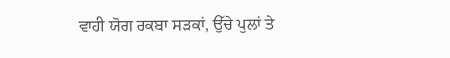ਵਾਹੀ ਯੋਗ ਰਕਬਾ ਸੜਕਾਂ, ਉੱਚੇ ਪੁਲਾਂ ਤੇ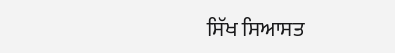ਸਿੱਖ ਸਿਆਸਤ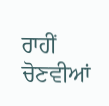ਰਾਹੀਂ ਚੋਣਵੀਆਂ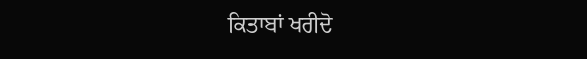ਕਿਤਾਬਾਂ ਖਰੀਦੋ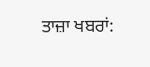ਤਾਜ਼ਾ ਖਬਰਾਂ: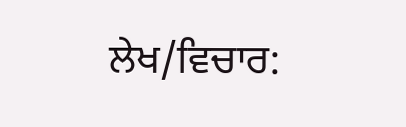ਲੇਖ/ਵਿਚਾਰ: